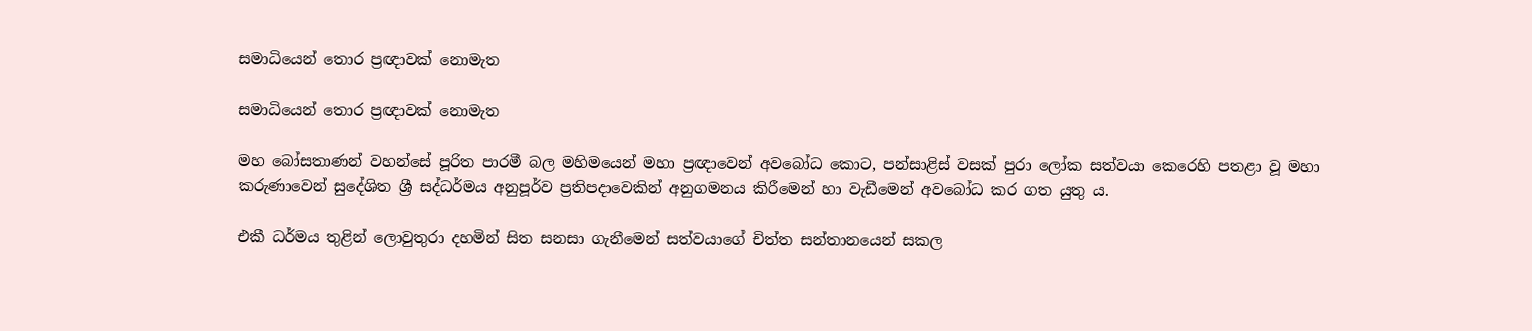සමාධියෙන් තොර ප්‍රඥාවක් නොමැත

සමාධියෙන් තොර ප්‍රඥාවක් නොමැත

මහ බෝසතාණන් වහන්සේ පූරිත පාරමී බල මහිමයෙන් මහා ප්‍රඥාවෙන් අවබෝධ කොට, පන්සාළිස් වසක් පුරා ලෝක සත්වයා කෙරෙහි පතළා වූ මහා කරුණාවෙන් සුදේශිත ශ්‍රී සද්ධර්මය අනුපූර්ව ප්‍රතිපදාවෙකින් අනුගමනය කිරීමෙන් හා වැඩීමෙන් අවබෝධ කර ගත යුතු ය.

එකී ධර්මය තුළින් ලොවුතුරා දහමින් සිත සනසා ගැනීමෙන් සත්වයාගේ චිත්ත සන්තානයෙන් සකල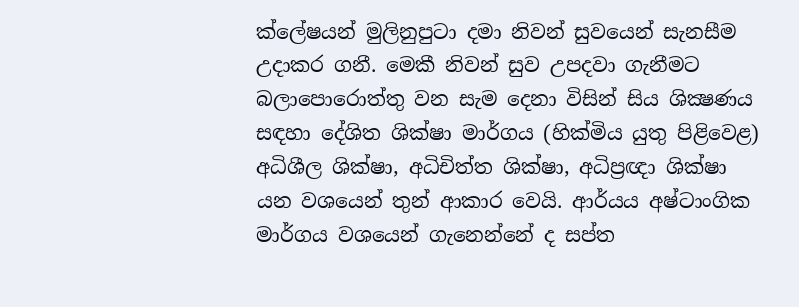ක්ලේෂයන් මුලිනුපුටා දමා නිවන් සුවයෙන් සැනසීම උදාකර ගනී. මෙකී නිවන් සුව උපදවා ගැනීමට බලාපොරොත්තු වන සැම දෙනා විසින් සිය ශික්‍ෂණය සඳහා දේශිත ශික්ෂා මාර්ගය (හික්මිය යුතු පිළිවෙළ) අධිශීල ශික්ෂා, අධිචිත්ත ශික්ෂා, අධිප්‍රඥා ශික්ෂා යන වශයෙන් තුන් ආකාර වෙයි. ආර්යය අෂ්ටාංගික මාර්ගය වශයෙන් ගැනෙන්නේ ද සප්ත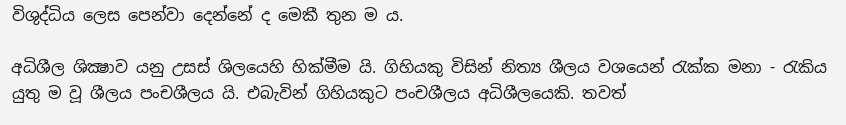විශුද්ධිය ලෙස පෙන්වා දෙන්නේ ද මෙකී තුන ම ය.

අධිශීල ශික්‍ෂාව යනු උසස් ශිලයෙහි හික්මීම යි. ගිහියකු විසින් නිත්‍ය ශීලය වශයෙන් රැක්ක මනා - රැකිය යුතු ම වූ ශීලය පංචශීලය යි. එබැවින් ගිහියකුට පංචශීලය අධිශීලයෙකි. තවත්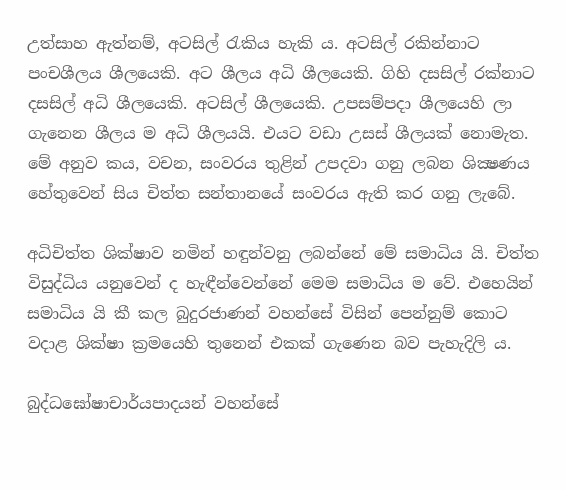උත්සාහ ඇත්නම්, අටසිල් රැකිය හැකි ය. අටසිල් රකින්නාට පංචශීලය ශීලයෙකි. අට ශීලය අධි ශීලයෙකි. ගිහි දසසිල් රක්නාට දසසිල් අධි ශීලයෙකි. අටසිල් ශීලයෙකි. උපසම්පදා ශීලයෙහි ලා ගැනෙන ශීලය ම අධි ශීලයයි. එයට වඩා උසස් ශීලයක් නොමැත. මේ අනුව කය, වචන, සංවරය තුළින් උපදවා ගනු ලබන ශික්‍ෂණය හේතුවෙන් සිය චිත්ත සන්තානයේ සංවරය ඇති කර ගනු ලැබේ.

අධිචිත්ත ශික්ෂාව නමින් හඳුන්වනු ලබන්නේ මේ සමාධිය යි. චිත්ත විසුද්ධිය යනුවෙන් ද හැඳීන්වෙන්නේ මෙම සමාධිය ම වේ. එහෙයින් සමාධිය යි කී කල බුදුරජාණන් වහන්සේ විසින් පෙන්නුම් කොට වදාළ ශික්ෂා ක්‍රමයෙහි තුනෙන් එකක් ගැණෙන බව පැහැදිලි ය.

බුද්ධඝෝෂාචාර්යපාදයන් වහන්සේ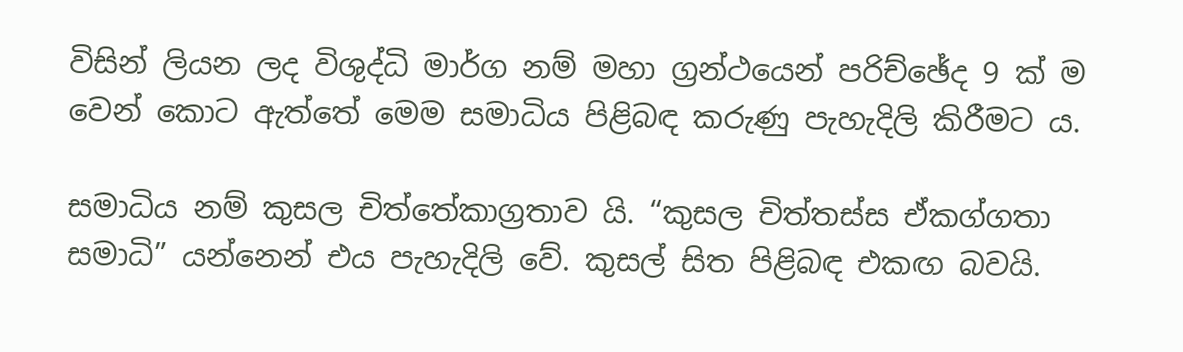විසින් ලියන ලද විශුද්ධි මාර්ග නම් මහා ග්‍රන්ථයෙන් පරිච්ඡේද 9 ක් ම වෙන් කොට ඇත්තේ මෙම සමාධිය පිළිබඳ කරුණු පැහැදිලි කිරීමට ය.

සමාධිය නම් කුසල චිත්තේකාග්‍රතාව යි. “කුසල චිත්තස්ස ඒකග්ගතා සමාධි” යන්නෙන් එය පැහැදිලි වේ. කුසල් සිත පිළිබඳ එකඟ බවයි.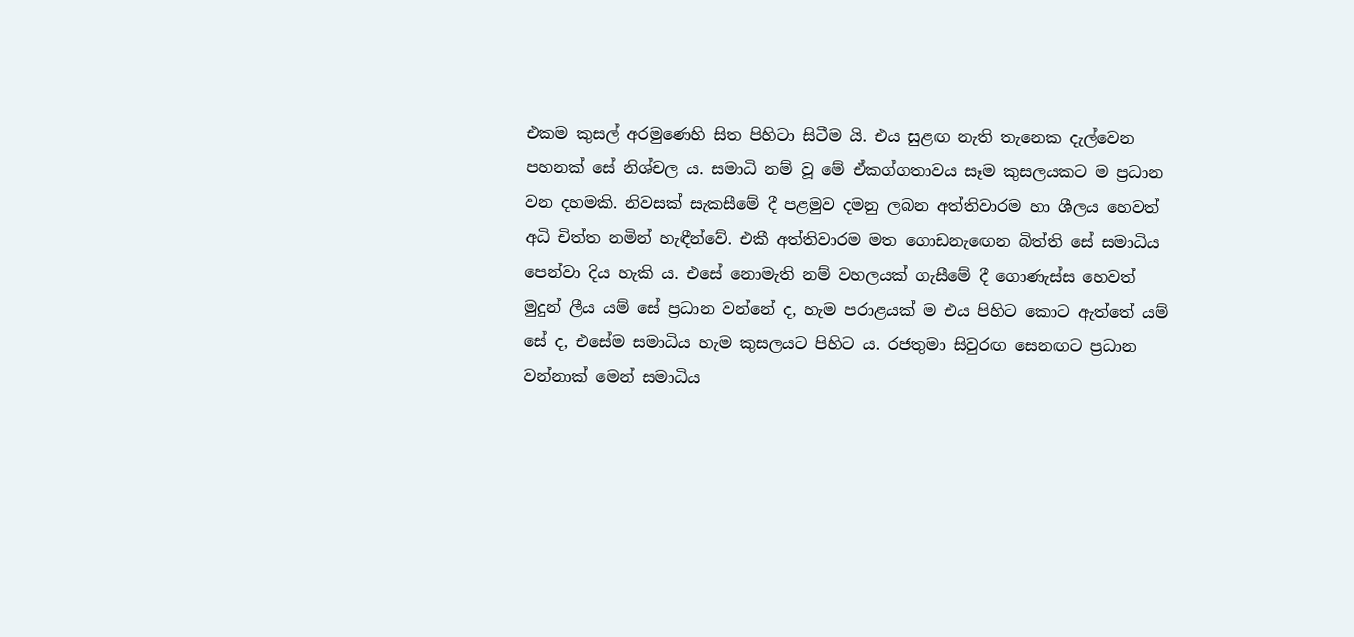එකම කුසල් අරමුණෙහි සිත පිහිටා සිටීම යි. එය සුළඟ නැති තැනෙක දැල්වෙන පහනක් සේ නිශ්චල ය. සමාධි නම් වූ මේ ඒකග්ගතාවය සෑම කුසලයකට ම ප්‍රධාන වන දහමකි. නිවසක් සැකසීමේ දී පළමුව දමනු ලබන අත්තිවාරම හා ශීලය හෙවත් අධි චිත්ත නමින් හැඳීන්වේ. එකී අත්තිවාරම මත ගොඩනැඟෙන බිත්ති සේ සමාධිය පෙන්වා දිය හැකි ය. එසේ නොමැති නම් වහලයක් ගැසීමේ දී ගොණැස්ස හෙවත් මුදුන් ලීය යම් සේ ප්‍රධාන වන්නේ ද, හැම පරාළයක් ම එය පිහිට කොට ඇත්තේ යම් සේ ද, එසේම සමාධිය හැම කුසලයට පිහිට ය. රජතුමා සිවුරඟ සෙනඟට ප්‍රධාන වන්නාක් මෙන් සමාධිය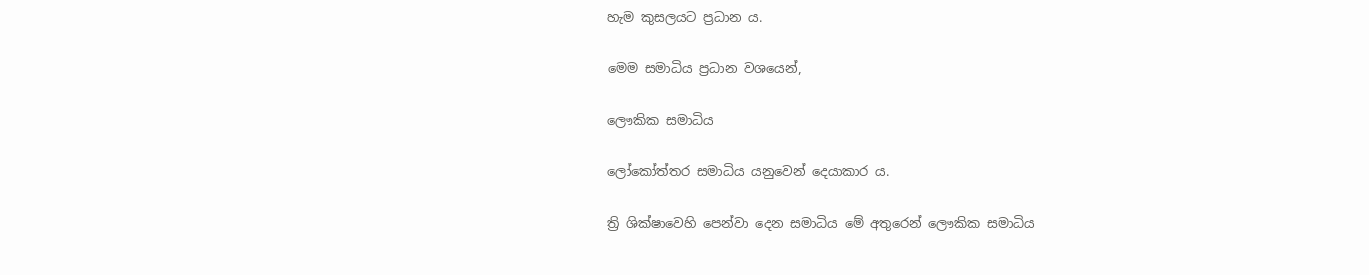හැම කුසලයට ප්‍රධාන ය.

මෙම සමාධිය ප්‍රධාන වශයෙන්,

ලෞකික සමාධිය

ලෝකෝත්තර සමාධිය යනුවෙන් දෙයාකාර ය.

ත්‍රි ශික්ෂාවෙහි පෙන්වා දෙන සමාධිය මේ අතුරෙන් ලෞකික සමාධිය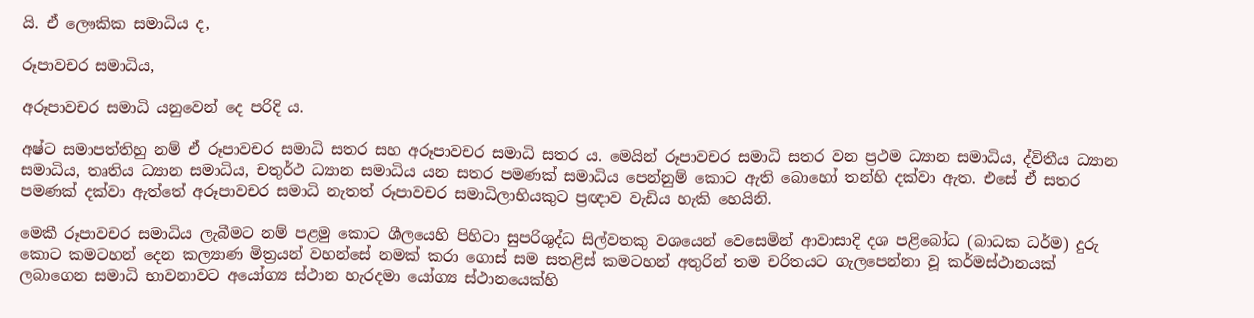යි. ඒ ලෞකික සමාධිය ද,

රූපාවචර සමාධිය,

අරූපාවචර සමාධි යනුවෙන් දෙ පරිදි ය.

අෂ්ට සමාපත්තිහු නම් ඒ රූපාවචර සමාධි සතර සහ අරූපාවචර සමාධි සතර ය. මෙයින් රූපාවචර සමාධි සතර වන ප්‍රථම ධ්‍යාන සමාධිය, ද්විතීය ධ්‍යාන සමාධිය, තෘතිය ධ්‍යාන සමාධිය, චතුර්ථ ධ්‍යාන සමාධිය යන සතර පමණක් සමාධිය පෙන්නුම් කොට ඇති බොහෝ තන්හි දක්වා ඇත. එසේ ඒ සතර පමණක් දක්වා ඇත්තේ අරූපාවචර සමාධි නැතත් රූපාවචර සමාධිලාභියකුට ප්‍රඥාව වැඩිය හැකි හෙයිනි.

මෙකී රූපාවචර සමාධිය ලැබීමට නම් පළමු කොට ශීලයෙහි පිහිටා සුපරිශුද්ධ සිල්වතකු වශයෙන් වෙසෙමින් ආවාසාදි දශ පළිබෝධ (බාධක ධර්ම) දුරු කොට කමටහන් දෙන කල්‍යාණ මිත්‍රයන් වහන්සේ නමක් කරා ගොස් සම සතළිස් කමටහන් අතුරින් තම චරිතයට ගැලපෙන්නා වූ කර්මස්ථානයක් ලබාගෙන සමාධි භාවනාවට අයෝග්‍ය ස්ථාන හැරදමා යෝග්‍ය ස්ථානයෙක්හි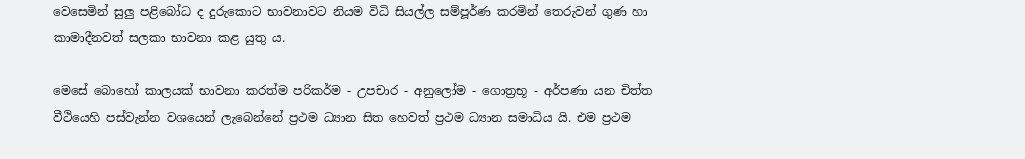වෙසෙමින් සුලු පළිබෝධ ද දුරුකොට භාවනාවට නියම විධි සියල්ල සම්පූර්ණ කරමින් තෙරුවන් ගුණ හා කාමාදීනවත් සලකා භාවනා කළ යුතු ය.

මෙසේ බොහෝ කාලයක් භාවනා කරත්ම පරිකර්ම - උපචාර - අනුලෝම - ගොත්‍රභූ - අර්පණා යන චිත්ත වීථියෙහි පස්වැන්න වශයෙන් ලැබෙන්නේ ප්‍රථම ධ්‍යාන සිත හෙවත් ප්‍රථම ධ්‍යාන සමාධිය යි. එම ප්‍රථම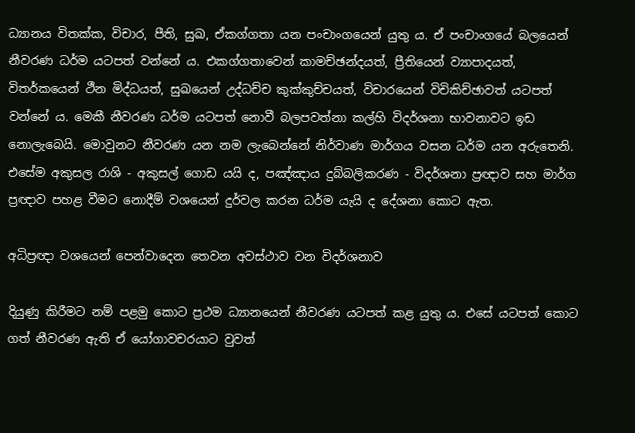ධ්‍යානය විතක්ක, විචාර, පීති, සුඛ, ඒකග්ගතා යන පංචාංගයෙන් යුතු ය. ඒ පංචාංගයේ බලයෙන් නීවරණ ධර්ම යටපත් වන්නේ ය. එකග්ගතාවෙන් කාමච්ඡන්දයත්, ප්‍රීතියෙන් ව්‍යාපාදයත්, විතර්කයෙන් ථීන මිද්ධයත්, සුඛයෙන් උද්ධච්ච කුක්කුච්චයත්, විචාරයෙන් විචිකිච්ඡාවත් යටපත් වන්නේ ය. මෙකී නීවරණ ධර්ම යටපත් නොවී බලපවත්නා කල්හි විදර්ශනා භාවනාවට ඉඩ නොලැබෙයි. මොවුනට නීවරණ යන නම ලැබෙන්නේ නිර්වාණ මාර්ගය වසන ධර්ම යන අරුතෙනි. එසේම අකුසල රාශි - අකුසල් ගොඩ යයි ද, පඤ්ඤාය දුබ්බලිකරණ - විදර්ශනා ප්‍රඥාව සහ මාර්ග ප්‍රඥාව පහළ වීමට නොදීම් වශයෙන් දුර්වල කරන ධර්ම යැයි ද දේශනා කොට ඇත.

අධිප්‍රඥා වශයෙන් පෙන්වාදෙන තෙවන අවස්ථාව වන විදර්ශනාව

දියුණු කිරීමට නම් පළමු කොට ප්‍රථම ධ්‍යානයෙන් නීවරණ යටපත් කළ යුතු ය. එසේ යටපත් කොට ගත් නීවරණ ඇති ඒ යෝගාවචරයාට වුවත්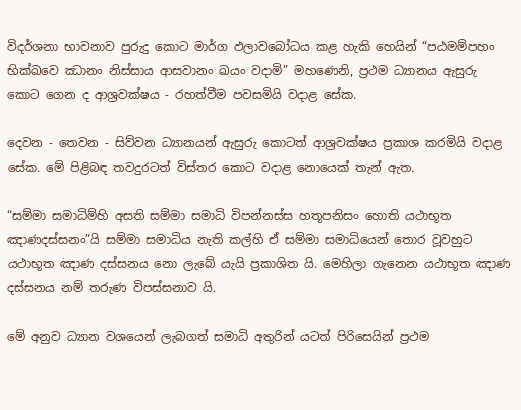විදර්ශනා භාවනාව පුරුදු කොට මාර්ග ඵලාවබෝධය කළ හැකි හෙයින් “පඨමම්පහං භික්ඛවෙ ඣානං නිස්සාය ආසවානං ඛයං වදාමි” මහණෙනි, ප්‍රථම ධ්‍යානය ඇසුරු කොට ගෙන ද ආශ්‍රවක්ෂය - රහත්වීම පවසමියි වදාළ සේක.

දෙවන - තෙවන - සිව්වන ධ්‍යානයන් ඇසුරු කොටත් ආශ්‍රවක්ෂය ප්‍රකාශ කරමියි වදාළ සේක. මේ පිළිබඳ තවදුරටත් විස්තර කොට වදාළ නොයෙක් තැන් ඇත.

“සම්මා සමාධිම්හි අසති සම්මා සමාධි විපන්නස්ස හතූපනිසං හොති යථාභූත ඤාණදස්සනං”යි සම්මා සමාධිය නැති කල්හි ඒ සම්මා සමාධියෙන් තොර වූවහුට යථාභූත ඤාණ දස්සනය නො ලැබේ යැයි ප්‍රකාශිත යි. මෙහිලා ගැනෙන යථාභූත ඤාණ දස්සනය නම් තරුණ විපස්සනාව යි.

මේ අනුව ධ්‍යාන වශයෙන් ලැබගත් සමාධි අතුරින් යටත් පිරිසෙයින් ප්‍රථම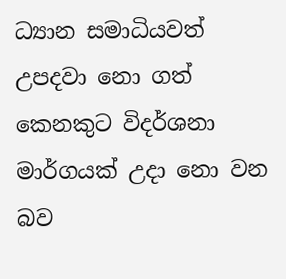ධ්‍යාන සමාධියවත් උපදවා නො ගත් කෙනකුට විදර්ශනා මාර්ගයක් උදා නො වන බව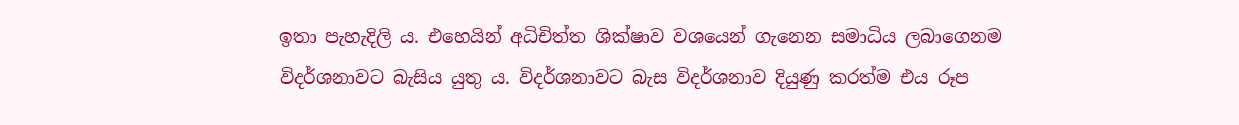ඉතා පැහැදිලි ය. එහෙයින් අධිචිත්ත ශික්ෂාව වශයෙන් ගැනෙන සමාධිය ලබාගෙනම විදර්ශනාවට බැසිය යුතු ය. විදර්ශනාවට බැස විදර්ශනාව දියුණු කරත්ම එය රූප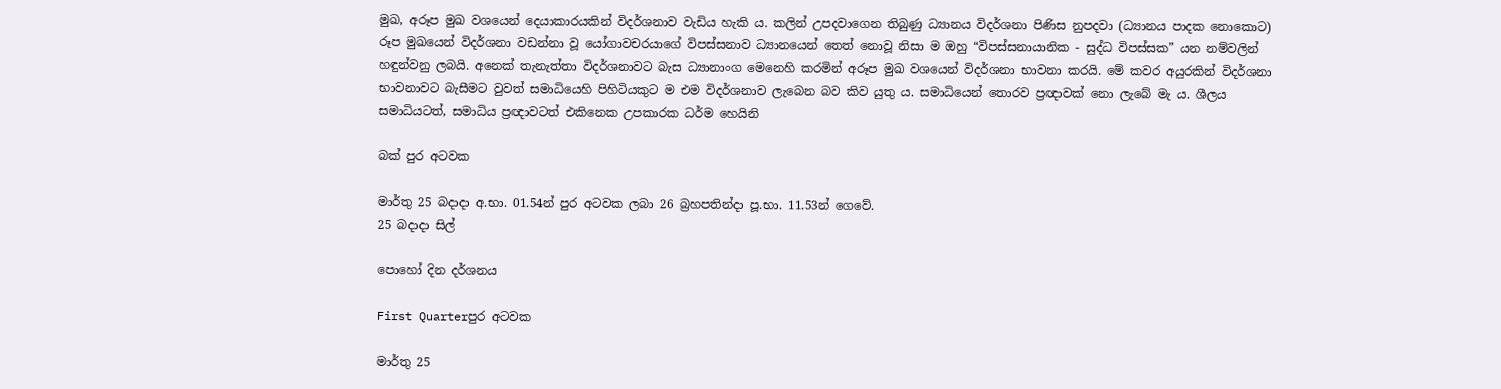මුඛ, අරූප මුඛ වශයෙන් දෙයාකාරයකින් විදර්ශනාව වැඩිය හැකි ය. කලින් උපදවාගෙන තිබුණු ධ්‍යානය විදර්ශනා පිණිස නුපදවා (ධ්‍යානය පාදක නොකොට) රූප මුඛයෙන් විදර්ශනා වඩන්නා වූ යෝගාවචරයාගේ විපස්සනාව ධ්‍යානයෙන් තෙත් නොවූ නිසා ම ඔහු “විපස්සනායානික - සුද්ධ විපස්සක” යන නම්වලින් හඳුන්වනු ලබයි. අනෙක් තැනැත්තා විදර්ශනාවට බැස ධ්‍යානාංග මෙනෙහි කරමින් අරූප මුඛ වශයෙන් විදර්ශනා භාවනා කරයි. මේ කවර අයුරකින් විදර්ශනා භාවනාවට බැසීමට වුවත් සමාධියෙහි පිහිටියකුට ම එම විදර්ශනාව ලැබෙන බව කිව යුතු ය. සමාධියෙන් තොරව ප්‍රඥාවක් නො ලැබේ මැ ය. ශීලය සමාධියටත්, සමාධිය ප්‍රඥාවටත් එකිනෙක උපකාරක ධර්ම හෙයිනි

බක් පුර අටවක

මාර්තු 25 බදාදා අ.භා. 01.54න් පුර අටවක ලබා 26 බ්‍රහපතින්දා පූ.භා. 11.53න් ගෙවේ.
25 බදාදා සිල්

පොහෝ දින දර්ශනය

First Quarterපුර අටවක

මාර්තු 25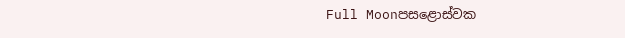Full Moonපසළොස්වක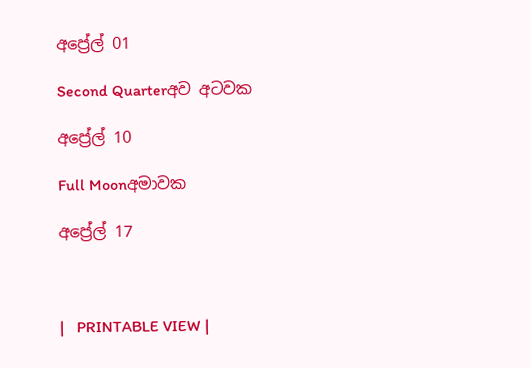අප්‍රේල් 01

Second Quarterඅව අටවක

අප්‍රේල් 10

Full Moonඅමාවක

අප්‍රේල් 17



|   PRINTABLE VIEW |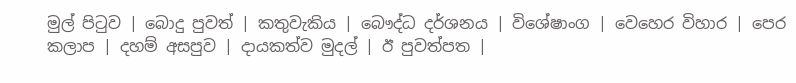මුල් පිටුව | බොදු පුවත් | කතුවැකිය | බෞද්ධ දර්ශනය | විශේෂාංග | වෙහෙර විහාර | පෙර කලාප | දහම් අසපුව | දායකත්ව මුදල් | ඊ පුවත්පත |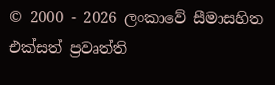© 2000 - 2026 ලංකාවේ සීමාසහිත එක්සත් ප්‍රවෘත්ති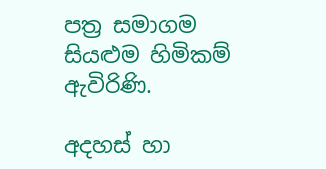පත්‍ර සමාගම
සියළුම හිමිකම් ඇවිරිණි.

අදහස් හා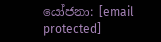යෝජනා: [email protected]